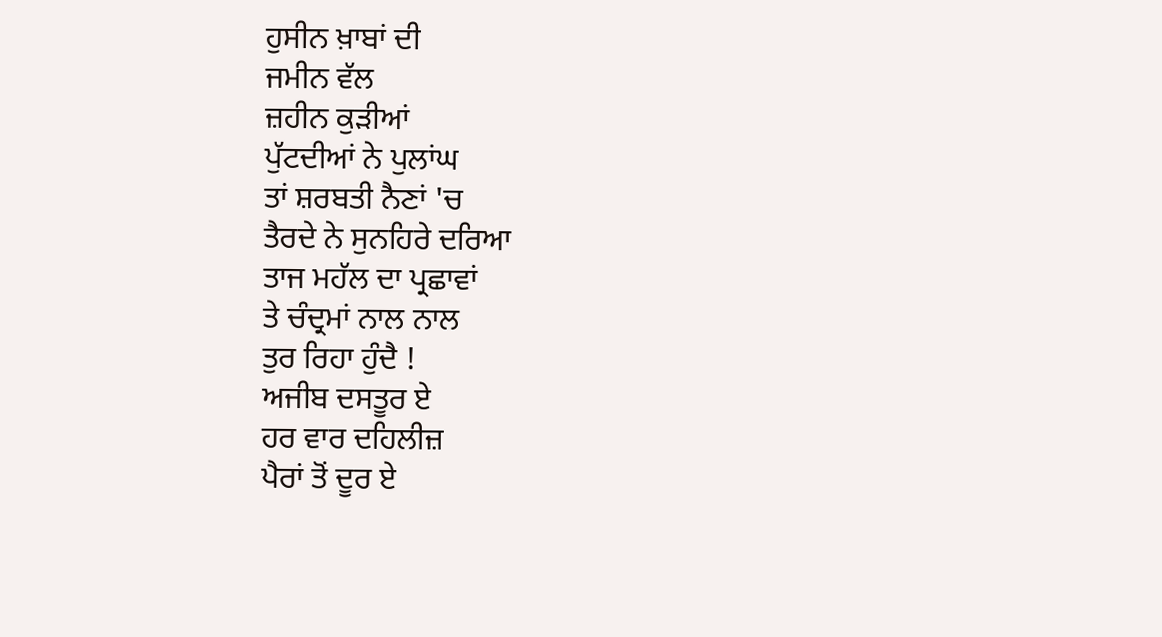ਹੁਸੀਨ ਖ਼ਾਬਾਂ ਦੀ
ਜਮੀਨ ਵੱਲ
ਜ਼ਹੀਨ ਕੁੜੀਆਂ
ਪੁੱਟਦੀਆਂ ਨੇ ਪੁਲਾਂਘ
ਤਾਂ ਸ਼ਰਬਤੀ ਨੈਣਾਂ 'ਚ
ਤੈਰਦੇ ਨੇ ਸੁਨਹਿਰੇ ਦਰਿਆ
ਤਾਜ ਮਹੱਲ ਦਾ ਪ੍ਰਛਾਵਾਂ
ਤੇ ਚੰਦ੍ਰਮਾਂ ਨਾਲ ਨਾਲ
ਤੁਰ ਰਿਹਾ ਹੁੰਦੈ !
ਅਜੀਬ ਦਸਤੂਰ ਏ
ਹਰ ਵਾਰ ਦਹਿਲੀਜ਼
ਪੈਰਾਂ ਤੋਂ ਦੂਰ ਏ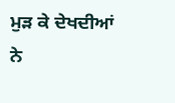ਮੁੜ ਕੇ ਦੇਖਦੀਆਂ ਨੇ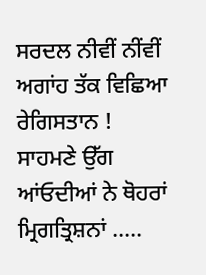ਸਰਦਲ ਨੀਵੀਂ ਨੀਂਵੀਂ
ਅਗਾਂਹ ਤੱਕ ਵਿਛਿਆ
ਰੇਗਿਸਤਾਨ !
ਸਾਹਮਣੇ ਉੱਗ
ਆਂਓਦੀਆਂ ਨੇ ਥੋਹਰਾਂ
ਮ੍ਰਿਗਤ੍ਰਿਸ਼ਨਾਂ .....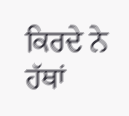ਕਿਰਦੇ ਨੇ ਹੱਥਾਂ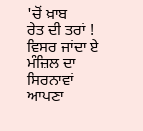'ਚੋਂ ਖ਼ਾਬ
ਰੇਤ ਦੀ ਤਰਾਂ !
ਵਿਸਰ ਜਾਂਦਾ ਏ
ਮੰਜ਼ਿਲ ਦਾ ਸਿਰਨਾਵਾਂ
ਆਪਣਾ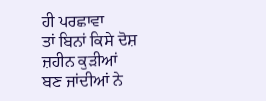ਹੀ ਪਰਛਾਵਾ
ਤਾਂ ਬਿਨਾਂ ਕਿਸੇ ਦੋਸ਼
ਜ਼ਹੀਨ ਕੁੜੀਆਂ
ਬਣ ਜਾਂਦੀਆਂ ਨੇ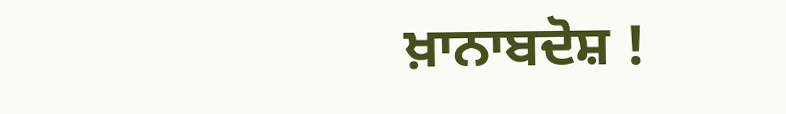ਖ਼ਾਨਾਬਦੋਸ਼ !